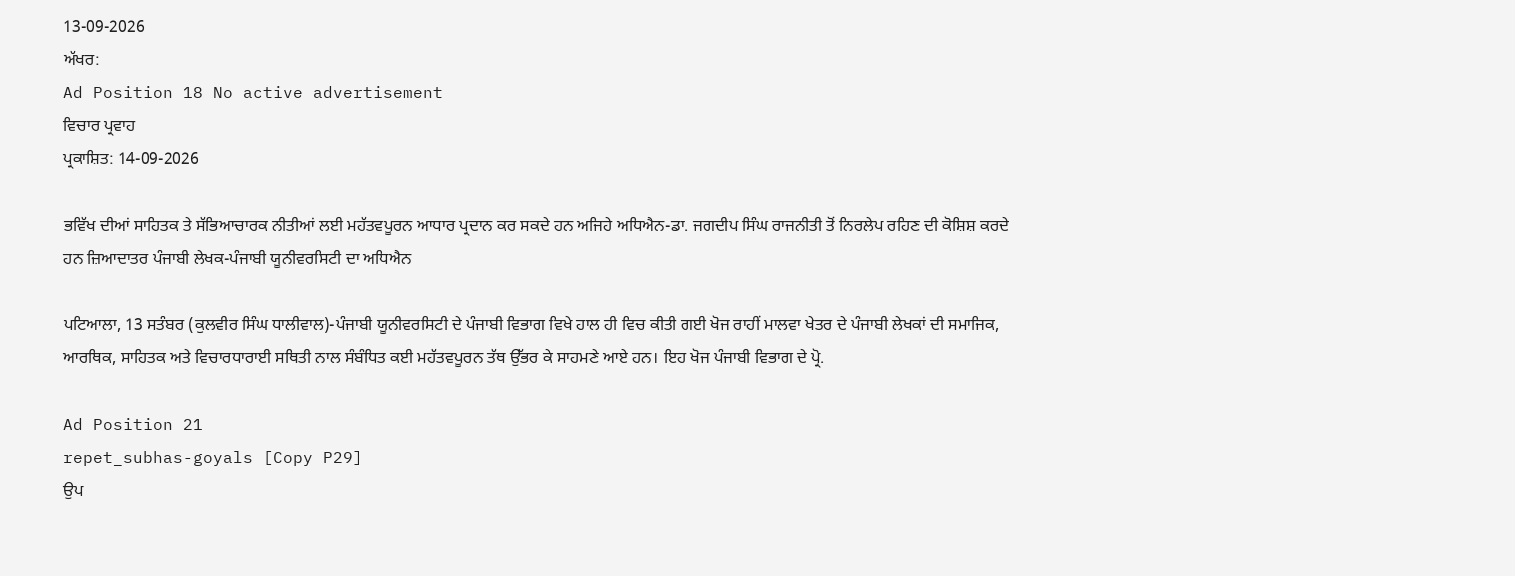13-09-2026
ਅੱਖਰ:
Ad Position 18 No active advertisement
ਵਿਚਾਰ ਪ੍ਰਵਾਹ
ਪ੍ਰਕਾਸ਼ਿਤ: 14-09-2026

ਭਵਿੱਖ ਦੀਆਂ ਸਾਹਿਤਕ ਤੇ ਸੱਭਿਆਚਾਰਕ ਨੀਤੀਆਂ ਲਈ ਮਹੱਤਵਪੂਰਨ ਆਧਾਰ ਪ੍ਰਦਾਨ ਕਰ ਸਕਦੇ ਹਨ ਅਜਿਹੇ ਅਧਿਐਨ-ਡਾ. ਜਗਦੀਪ ਸਿੰਘ ਰਾਜਨੀਤੀ ਤੋਂ ਨਿਰਲੇਪ ਰਹਿਣ ਦੀ ਕੋਸ਼ਿਸ਼ ਕਰਦੇ ਹਨ ਜ਼ਿਆਦਾਤਰ ਪੰਜਾਬੀ ਲੇਖਕ-ਪੰਜਾਬੀ ਯੂਨੀਵਰਸਿਟੀ ਦਾ ਅਧਿਐਨ

ਪਟਿਆਲਾ, 13 ਸਤੰਬਰ (ਕੁਲਵੀਰ ਸਿੰਘ ਧਾਲੀਵਾਲ)-ਪੰਜਾਬੀ ਯੂਨੀਵਰਸਿਟੀ ਦੇ ਪੰਜਾਬੀ ਵਿਭਾਗ ਵਿਖੇ ਹਾਲ ਹੀ ਵਿਚ ਕੀਤੀ ਗਈ ਖੋਜ ਰਾਹੀਂ ਮਾਲਵਾ ਖੇਤਰ ਦੇ ਪੰਜਾਬੀ ਲੇਖਕਾਂ ਦੀ ਸਮਾਜਿਕ, ਆਰਥਿਕ, ਸਾਹਿਤਕ ਅਤੇ ਵਿਚਾਰਧਾਰਾਈ ਸਥਿਤੀ ਨਾਲ ਸੰਬੰਧਿਤ ਕਈ ਮਹੱਤਵਪੂਰਨ ਤੱਥ ਉੱਭਰ ਕੇ ਸਾਹਮਣੇ ਆਏ ਹਨ। ਇਹ ਖੋਜ ਪੰਜਾਬੀ ਵਿਭਾਗ ਦੇ ਪ੍ਰੋ.

Ad Position 21
repet_subhas-goyals [Copy P29]
ਉਪ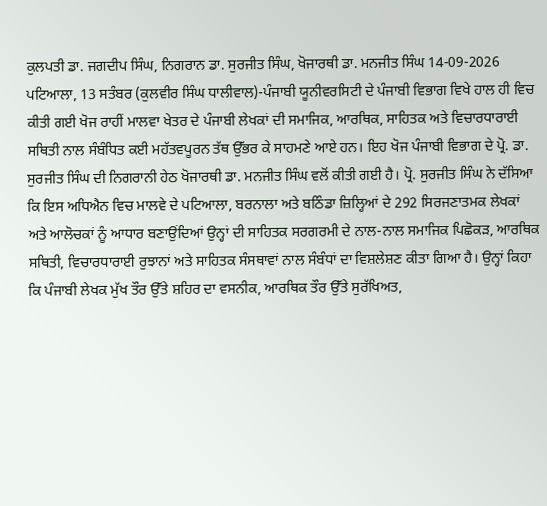ਕੁਲਪਤੀ ਡਾ. ਜਗਦੀਪ ਸਿੰਘ, ਨਿਗਰਾਨ ਡਾ. ਸੁਰਜੀਤ ਸਿੰਘ, ਖੋਜਾਰਥੀ ਡਾ. ਮਨਜੀਤ ਸਿੰਘ 14-09-2026
ਪਟਿਆਲਾ, 13 ਸਤੰਬਰ (ਕੁਲਵੀਰ ਸਿੰਘ ਧਾਲੀਵਾਲ)-ਪੰਜਾਬੀ ਯੂਨੀਵਰਸਿਟੀ ਦੇ ਪੰਜਾਬੀ ਵਿਭਾਗ ਵਿਖੇ ਹਾਲ ਹੀ ਵਿਚ ਕੀਤੀ ਗਈ ਖੋਜ ਰਾਹੀਂ ਮਾਲਵਾ ਖੇਤਰ ਦੇ ਪੰਜਾਬੀ ਲੇਖਕਾਂ ਦੀ ਸਮਾਜਿਕ, ਆਰਥਿਕ, ਸਾਹਿਤਕ ਅਤੇ ਵਿਚਾਰਧਾਰਾਈ ਸਥਿਤੀ ਨਾਲ ਸੰਬੰਧਿਤ ਕਈ ਮਹੱਤਵਪੂਰਨ ਤੱਥ ਉੱਭਰ ਕੇ ਸਾਹਮਣੇ ਆਏ ਹਨ। ਇਹ ਖੋਜ ਪੰਜਾਬੀ ਵਿਭਾਗ ਦੇ ਪ੍ਰੋ. ਡਾ. ਸੁਰਜੀਤ ਸਿੰਘ ਦੀ ਨਿਗਰਾਨੀ ਹੇਠ ਖੋਜਾਰਥੀ ਡਾ. ਮਨਜੀਤ ਸਿੰਘ ਵਲੋਂ ਕੀਤੀ ਗਈ ਹੈ। ਪ੍ਰੋ. ਸੁਰਜੀਤ ਸਿੰਘ ਨੇ ਦੱਸਿਆ ਕਿ ਇਸ ਅਧਿਐਨ ਵਿਚ ਮਾਲਵੇ ਦੇ ਪਟਿਆਲਾ, ਬਰਨਾਲਾ ਅਤੇ ਬਠਿੰਡਾ ਜ਼ਿਲ੍ਹਿਆਂ ਦੇ 292 ਸਿਰਜਣਾਤਮਕ ਲੇਖਕਾਂ ਅਤੇ ਆਲੋਚਕਾਂ ਨੂੰ ਆਧਾਰ ਬਣਾਉਂਦਿਆਂ ਉਨ੍ਹਾਂ ਦੀ ਸਾਹਿਤਕ ਸਰਗਰਮੀ ਦੇ ਨਾਲ-ਨਾਲ ਸਮਾਜਿਕ ਪਿਛੋਕੜ, ਆਰਥਿਕ ਸਥਿਤੀ, ਵਿਚਾਰਧਾਰਾਈ ਰੁਝਾਨਾਂ ਅਤੇ ਸਾਹਿਤਕ ਸੰਸਥਾਵਾਂ ਨਾਲ ਸੰਬੰਧਾਂ ਦਾ ਵਿਸ਼ਲੇਸ਼ਣ ਕੀਤਾ ਗਿਆ ਹੈ। ਉਨ੍ਹਾਂ ਕਿਹਾ ਕਿ ਪੰਜਾਬੀ ਲੇਖਕ ਮੁੱਖ ਤੌਰ ਉੱਤੇ ਸ਼ਹਿਰ ਦਾ ਵਸਨੀਕ, ਆਰਥਿਕ ਤੌਰ ਉੱਤੇ ਸੁਰੱਖਿਅਤ,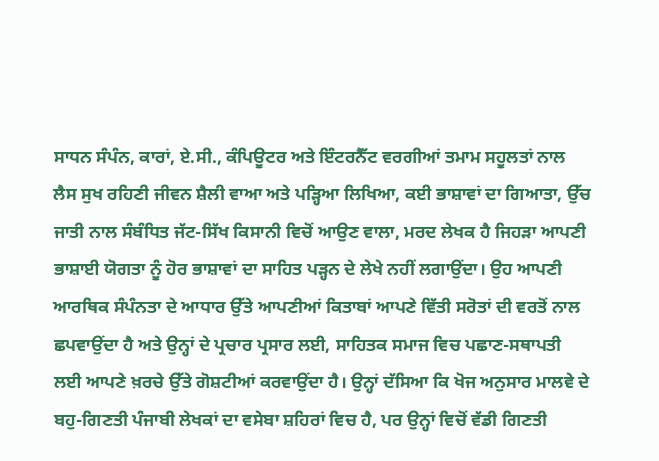ਸਾਧਨ ਸੰਪੰਨ, ਕਾਰਾਂ, ਏ.ਸੀ., ਕੰਪਿਊਟਰ ਅਤੇ ਇੰਟਰਨੈੱਟ ਵਰਗੀਆਂ ਤਮਾਮ ਸਹੂਲਤਾਂ ਨਾਲ ਲੈਸ ਸੁਖ ਰਹਿਣੀ ਜੀਵਨ ਸ਼ੈਲੀ ਵਾਆ ਅਤੇ ਪੜ੍ਹਿਆ ਲਿਖਿਆ, ਕਈ ਭਾਸ਼ਾਵਾਂ ਦਾ ਗਿਆਤਾ, ਉੱਚ ਜਾਤੀ ਨਾਲ ਸੰਬੰਧਿਤ ਜੱਟ-ਸਿੱਖ ਕਿਸਾਨੀ ਵਿਚੋਂ ਆਉਣ ਵਾਲਾ, ਮਰਦ ਲੇਖਕ ਹੈ ਜਿਹੜਾ ਆਪਣੀ ਭਾਸ਼ਾਈ ਯੋਗਤਾ ਨੂੰ ਹੋਰ ਭਾਸ਼ਾਵਾਂ ਦਾ ਸਾਹਿਤ ਪੜ੍ਹਨ ਦੇ ਲੇਖੇ ਨਹੀਂ ਲਗਾਉਂਦਾ। ਉਹ ਆਪਣੀ ਆਰਥਿਕ ਸੰਪੰਨਤਾ ਦੇ ਆਧਾਰ ਉੱਤੇ ਆਪਣੀਆਂ ਕਿਤਾਬਾਂ ਆਪਣੇ ਵਿੱਤੀ ਸਰੋਤਾਂ ਦੀ ਵਰਤੋਂ ਨਾਲ ਛਪਵਾਉਂਦਾ ਹੈ ਅਤੇ ਉਨ੍ਹਾਂ ਦੇ ਪ੍ਰਚਾਰ ਪ੍ਰਸਾਰ ਲਈ, ਸਾਹਿਤਕ ਸਮਾਜ ਵਿਚ ਪਛਾਣ-ਸਥਾਪਤੀ ਲਈ ਆਪਣੇ ਖ਼ਰਚੇ ਉੱਤੇ ਗੋਸ਼ਟੀਆਂ ਕਰਵਾਉਂਦਾ ਹੈ। ਉਨ੍ਹਾਂ ਦੱਸਿਆ ਕਿ ਖੋਜ ਅਨੁਸਾਰ ਮਾਲਵੇ ਦੇ ਬਹੁ-ਗਿਣਤੀ ਪੰਜਾਬੀ ਲੇਖਕਾਂ ਦਾ ਵਸੇਬਾ ਸ਼ਹਿਰਾਂ ਵਿਚ ਹੈ, ਪਰ ਉਨ੍ਹਾਂ ਵਿਚੋਂ ਵੱਡੀ ਗਿਣਤੀ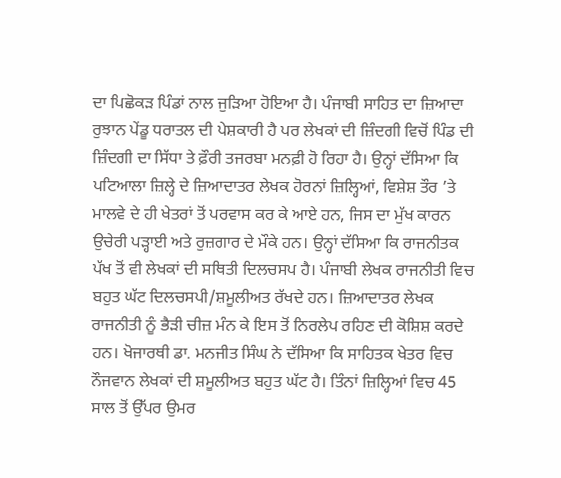ਦਾ ਪਿਛੋਕੜ ਪਿੰਡਾਂ ਨਾਲ ਜੁੜਿਆ ਹੋਇਆ ਹੈ। ਪੰਜਾਬੀ ਸਾਹਿਤ ਦਾ ਜ਼ਿਆਦਾ ਰੁਝਾਨ ਪੇਂਡੂ ਧਰਾਤਲ ਦੀ ਪੇਸ਼ਕਾਰੀ ਹੈ ਪਰ ਲੇਖਕਾਂ ਦੀ ਜ਼ਿੰਦਗੀ ਵਿਚੋਂ ਪਿੰਡ ਦੀ ਜ਼ਿੰਦਗੀ ਦਾ ਸਿੱਧਾ ਤੇ ਫ਼ੌਰੀ ਤਜਰਬਾ ਮਨਫ਼ੀ ਹੋ ਰਿਹਾ ਹੈ। ਉਨ੍ਹਾਂ ਦੱਸਿਆ ਕਿ ਪਟਿਆਲਾ ਜ਼ਿਲ੍ਹੇ ਦੇ ਜ਼ਿਆਦਾਤਰ ਲੇਖਕ ਹੋਰਨਾਂ ਜ਼ਿਲ੍ਹਿਆਂ, ਵਿਸ਼ੇਸ਼ ਤੌਰ ’ਤੇ ਮਾਲਵੇ ਦੇ ਹੀ ਖੇਤਰਾਂ ਤੋਂ ਪਰਵਾਸ ਕਰ ਕੇ ਆਏ ਹਨ, ਜਿਸ ਦਾ ਮੁੱਖ ਕਾਰਨ ਉਚੇਰੀ ਪੜ੍ਹਾਈ ਅਤੇ ਰੁਜ਼ਗਾਰ ਦੇ ਮੌਕੇ ਹਨ। ਉਨ੍ਹਾਂ ਦੱਸਿਆ ਕਿ ਰਾਜਨੀਤਕ ਪੱਖ ਤੋਂ ਵੀ ਲੇਖਕਾਂ ਦੀ ਸਥਿਤੀ ਦਿਲਚਸਪ ਹੈ। ਪੰਜਾਬੀ ਲੇਖਕ ਰਾਜਨੀਤੀ ਵਿਚ ਬਹੁਤ ਘੱਟ ਦਿਲਚਸਪੀ/ਸ਼ਮੂਲੀਅਤ ਰੱਖਦੇ ਹਨ। ਜ਼ਿਆਦਾਤਰ ਲੇਖਕ ਰਾਜਨੀਤੀ ਨੂੰ ਭੈੜੀ ਚੀਜ਼ ਮੰਨ ਕੇ ਇਸ ਤੋਂ ਨਿਰਲੇਪ ਰਹਿਣ ਦੀ ਕੋਸ਼ਿਸ਼ ਕਰਦੇ ਹਨ। ਖੋਜਾਰਥੀ ਡਾ. ਮਨਜੀਤ ਸਿੰਘ ਨੇ ਦੱਸਿਆ ਕਿ ਸਾਹਿਤਕ ਖੇਤਰ ਵਿਚ ਨੌਜਵਾਨ ਲੇਖਕਾਂ ਦੀ ਸ਼ਮੂਲੀਅਤ ਬਹੁਤ ਘੱਟ ਹੈ। ਤਿੰਨਾਂ ਜ਼ਿਲ੍ਹਿਆਂ ਵਿਚ 45 ਸਾਲ ਤੋਂ ਉੱਪਰ ਉਮਰ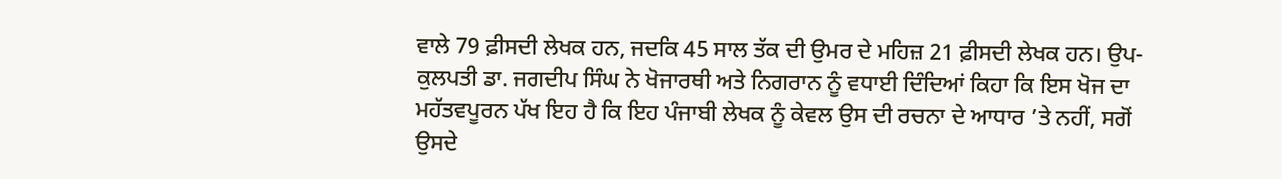ਵਾਲੇ 79 ਫ਼ੀਸਦੀ ਲੇਖਕ ਹਨ, ਜਦਕਿ 45 ਸਾਲ ਤੱਕ ਦੀ ਉਮਰ ਦੇ ਮਹਿਜ਼ 21 ਫ਼ੀਸਦੀ ਲੇਖਕ ਹਨ। ਉਪ-ਕੁਲਪਤੀ ਡਾ. ਜਗਦੀਪ ਸਿੰਘ ਨੇ ਖੋਜਾਰਥੀ ਅਤੇ ਨਿਗਰਾਨ ਨੂੰ ਵਧਾਈ ਦਿੰਦਿਆਂ ਕਿਹਾ ਕਿ ਇਸ ਖੋਜ ਦਾ ਮਹੱਤਵਪੂਰਨ ਪੱਖ ਇਹ ਹੈ ਕਿ ਇਹ ਪੰਜਾਬੀ ਲੇਖਕ ਨੂੰ ਕੇਵਲ ਉਸ ਦੀ ਰਚਨਾ ਦੇ ਆਧਾਰ ’ਤੇ ਨਹੀਂ, ਸਗੋਂ ਉਸਦੇ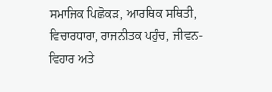ਸਮਾਜਿਕ ਪਿਛੋਕੜ, ਆਰਥਿਕ ਸਥਿਤੀ, ਵਿਚਾਰਧਾਰਾ, ਰਾਜਨੀਤਕ ਪਹੁੰਚ, ਜੀਵਨ-ਵਿਹਾਰ ਅਤੇ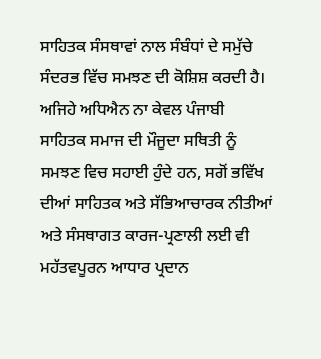ਸਾਹਿਤਕ ਸੰਸਥਾਵਾਂ ਨਾਲ ਸੰਬੰਧਾਂ ਦੇ ਸਮੁੱਚੇ ਸੰਦਰਭ ਵਿੱਚ ਸਮਝਣ ਦੀ ਕੋਸ਼ਿਸ਼ ਕਰਦੀ ਹੈ। ਅਜਿਹੇ ਅਧਿਐਨ ਨਾ ਕੇਵਲ ਪੰਜਾਬੀ ਸਾਹਿਤਕ ਸਮਾਜ ਦੀ ਮੌਜੂਦਾ ਸਥਿਤੀ ਨੂੰ ਸਮਝਣ ਵਿਚ ਸਹਾਈ ਹੁੰਦੇ ਹਨ, ਸਗੋਂ ਭਵਿੱਖ ਦੀਆਂ ਸਾਹਿਤਕ ਅਤੇ ਸੱਭਿਆਚਾਰਕ ਨੀਤੀਆਂ ਅਤੇ ਸੰਸਥਾਗਤ ਕਾਰਜ-ਪ੍ਰਣਾਲੀ ਲਈ ਵੀ ਮਹੱਤਵਪੂਰਨ ਆਧਾਰ ਪ੍ਰਦਾਨ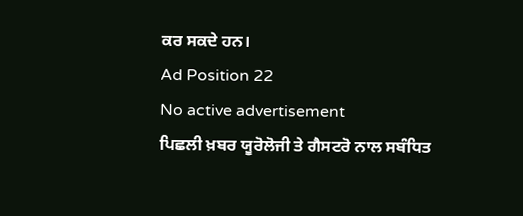ਕਰ ਸਕਦੇ ਹਨ।
Ad Position 22
No active advertisement
ਪਿਛਲੀ ਖ਼ਬਰ ਯੂਰੋਲੋਜੀ ਤੇ ਗੈਸਟਰੋ ਨਾਲ ਸਬੰਧਿਤ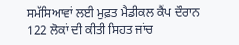ਸਮੱਸਿਆਵਾਂ ਲਈ ਮੁਫ਼ਤ ਮੈਡੀਕਲ ਕੈਂਪ ਦੌਰਾਨ 122 ਲੋਕਾਂ ਦੀ ਕੀਤੀ ਸਿਹਤ ਜਾਂਚ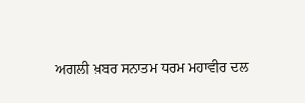ਅਗਲੀ ਖ਼ਬਰ ਸਨਾਤਮ ਧਰਮ ਮਹਾਵੀਰ ਦਲ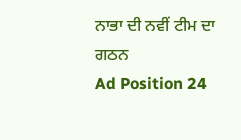ਨਾਭਾ ਦੀ ਨਵੀਂ ਟੀਮ ਦਾ ਗਠਨ
Ad Position 24